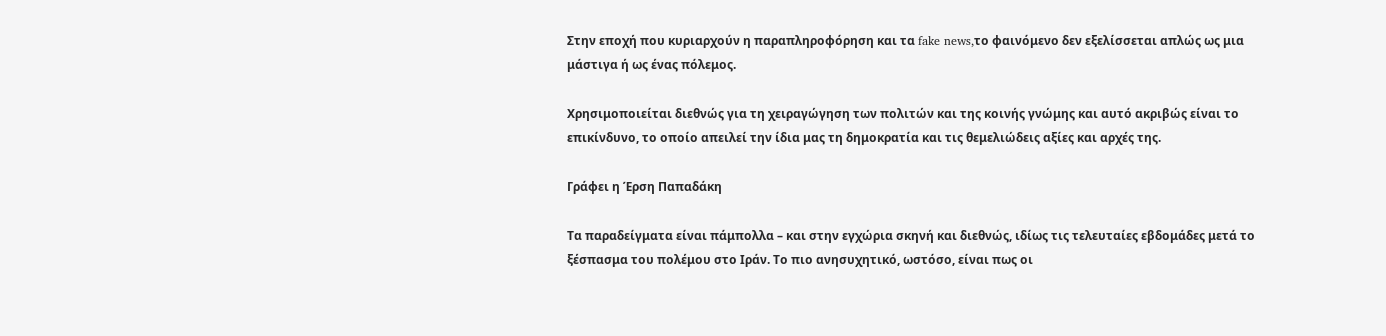Στην εποχή που κυριαρχούν η παραπληροφόρηση και τα fake news,το φαινόμενο δεν εξελίσσεται απλώς ως μια μάστιγα ή ως ένας πόλεμος.

Χρησιμοποιείται διεθνώς για τη χειραγώγηση των πολιτών και της κοινής γνώμης και αυτό ακριβώς είναι το επικίνδυνο, το οποίο απειλεί την ίδια μας τη δημοκρατία και τις θεμελιώδεις αξίες και αρχές της.

Γράφει η Έρση Παπαδάκη

Τα παραδείγματα είναι πάμπολλα – και στην εγχώρια σκηνή και διεθνώς, ιδίως τις τελευταίες εβδομάδες μετά το ξέσπασμα του πολέμου στο Ιράν. Το πιο ανησυχητικό, ωστόσο, είναι πως οι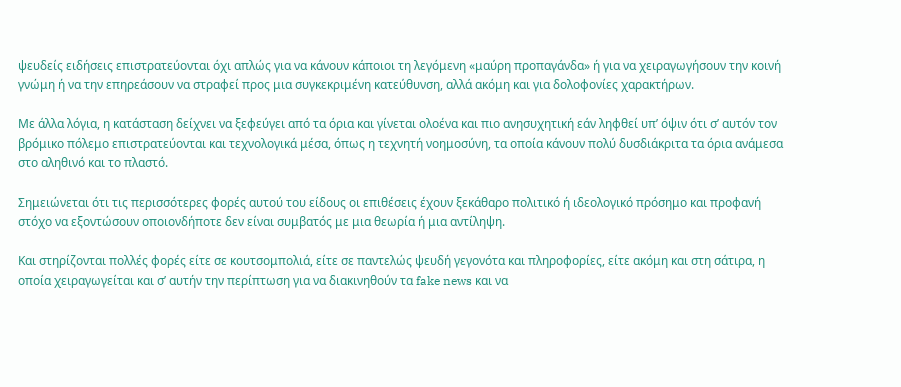ψευδείς ειδήσεις επιστρατεύονται όχι απλώς για να κάνουν κάποιοι τη λεγόμενη «μαύρη προπαγάνδα» ή για να χειραγωγήσουν την κοινή γνώμη ή να την επηρεάσουν να στραφεί προς μια συγκεκριμένη κατεύθυνση, αλλά ακόμη και για δολοφονίες χαρακτήρων.

Με άλλα λόγια, η κατάσταση δείχνει να ξεφεύγει από τα όρια και γίνεται ολοένα και πιο ανησυχητική εάν ληφθεί υπ’ όψιν ότι σ’ αυτόν τον βρόμικο πόλεμο επιστρατεύονται και τεχνολογικά μέσα, όπως η τεχνητή νοημοσύνη, τα οποία κάνουν πολύ δυσδιάκριτα τα όρια ανάμεσα στο αληθινό και το πλαστό.

Σημειώνεται ότι τις περισσότερες φορές αυτού του είδους οι επιθέσεις έχουν ξεκάθαρο πολιτικό ή ιδεολογικό πρόσημο και προφανή στόχο να εξοντώσουν οποιονδήποτε δεν είναι συμβατός με μια θεωρία ή μια αντίληψη.

Και στηρίζονται πολλές φορές είτε σε κουτσομπολιά, είτε σε παντελώς ψευδή γεγονότα και πληροφορίες, είτε ακόμη και στη σάτιρα, η οποία χειραγωγείται και σ’ αυτήν την περίπτωση για να διακινηθούν τα fake news και να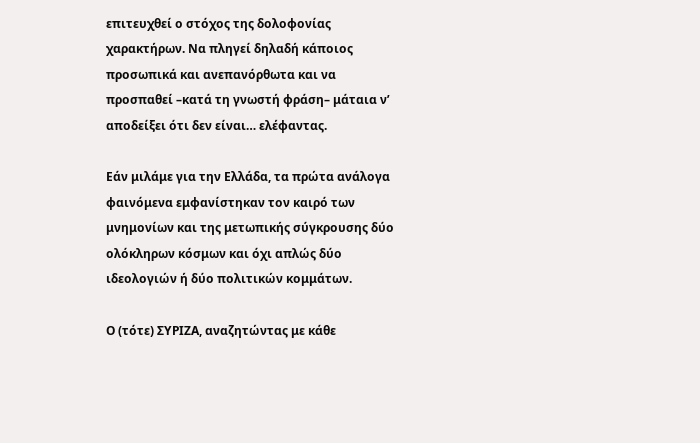επιτευχθεί ο στόχος της δολοφονίας χαρακτήρων. Να πληγεί δηλαδή κάποιος προσωπικά και ανεπανόρθωτα και να προσπαθεί –κατά τη γνωστή φράση– μάταια ν’ αποδείξει ότι δεν είναι… ελέφαντας.

Εάν μιλάμε για την Ελλάδα, τα πρώτα ανάλογα φαινόμενα εμφανίστηκαν τον καιρό των μνημονίων και της μετωπικής σύγκρουσης δύο ολόκληρων κόσμων και όχι απλώς δύο ιδεολογιών ή δύο πολιτικών κομμάτων.

Ο (τότε) ΣΥΡΙΖΑ, αναζητώντας με κάθε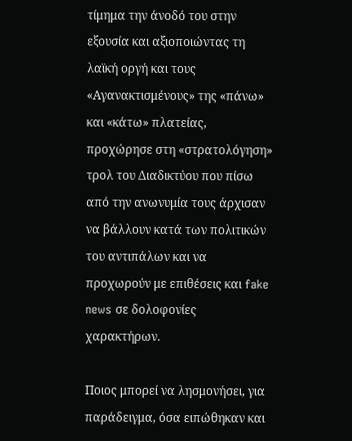τίμημα την άνοδό του στην εξουσία και αξιοποιώντας τη λαϊκή οργή και τους «Αγανακτισμένους» της «πάνω» και «κάτω» πλατείας, προχώρησε στη «στρατολόγηση» τρολ του Διαδικτύου που πίσω από την ανωνυμία τους άρχισαν να βάλλουν κατά των πολιτικών του αντιπάλων και να προχωρούν με επιθέσεις και fake news σε δολοφονίες χαρακτήρων.

Ποιος μπορεί να λησμονήσει, για παράδειγμα, όσα ειπώθηκαν και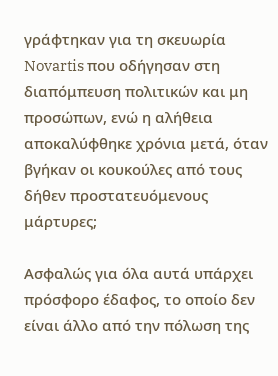γράφτηκαν για τη σκευωρία Novartis που οδήγησαν στη διαπόμπευση πολιτικών και μη προσώπων, ενώ η αλήθεια αποκαλύφθηκε χρόνια μετά, όταν βγήκαν οι κουκούλες από τους δήθεν προστατευόμενους μάρτυρες;

Ασφαλώς για όλα αυτά υπάρχει πρόσφορο έδαφος, το οποίο δεν είναι άλλο από την πόλωση της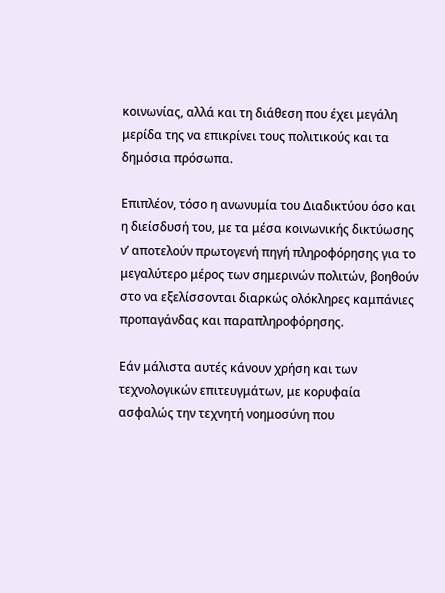κοινωνίας, αλλά και τη διάθεση που έχει μεγάλη μερίδα της να επικρίνει τους πολιτικούς και τα δημόσια πρόσωπα.

Επιπλέον, τόσο η ανωνυμία του Διαδικτύου όσο και η διείσδυσή του, με τα μέσα κοινωνικής δικτύωσης ν’ αποτελούν πρωτογενή πηγή πληροφόρησης για το μεγαλύτερο μέρος των σημερινών πολιτών, βοηθούν στο να εξελίσσονται διαρκώς ολόκληρες καμπάνιες προπαγάνδας και παραπληροφόρησης.

Εάν μάλιστα αυτές κάνουν χρήση και των τεχνολογικών επιτευγμάτων, με κορυφαία ασφαλώς την τεχνητή νοημοσύνη που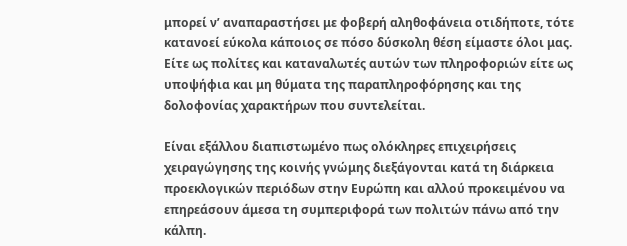μπορεί ν’ αναπαραστήσει με φοβερή αληθοφάνεια οτιδήποτε, τότε κατανοεί εύκολα κάποιος σε πόσο δύσκολη θέση είμαστε όλοι μας. Είτε ως πολίτες και καταναλωτές αυτών των πληροφοριών είτε ως υποψήφια και μη θύματα της παραπληροφόρησης και της δολοφονίας χαρακτήρων που συντελείται.

Είναι εξάλλου διαπιστωμένο πως ολόκληρες επιχειρήσεις χειραγώγησης της κοινής γνώμης διεξάγονται κατά τη διάρκεια προεκλογικών περιόδων στην Ευρώπη και αλλού προκειμένου να επηρεάσουν άμεσα τη συμπεριφορά των πολιτών πάνω από την κάλπη.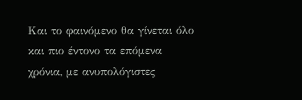Και το φαινόμενο θα γίνεται όλο και πιο έντονο τα επόμενα χρόνια, με ανυπολόγιστες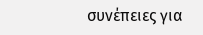συνέπειες για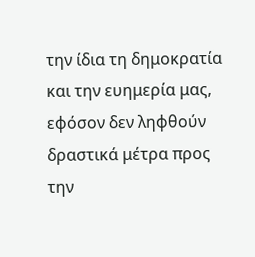την ίδια τη δημοκρατία και την ευημερία μας, εφόσον δεν ληφθούν δραστικά μέτρα προς την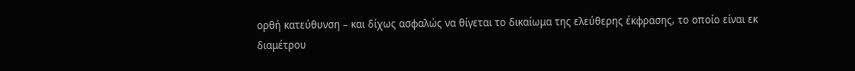ορθή κατεύθυνση – και δίχως ασφαλώς να θίγεται το δικαίωμα της ελεύθερης έκφρασης, το οποίο είναι εκ διαμέτρου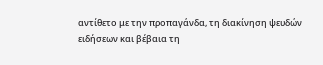αντίθετο με την προπαγάνδα, τη διακίνηση ψευδών ειδήσεων και βέβαια τη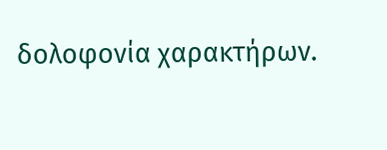δολοφονία χαρακτήρων.